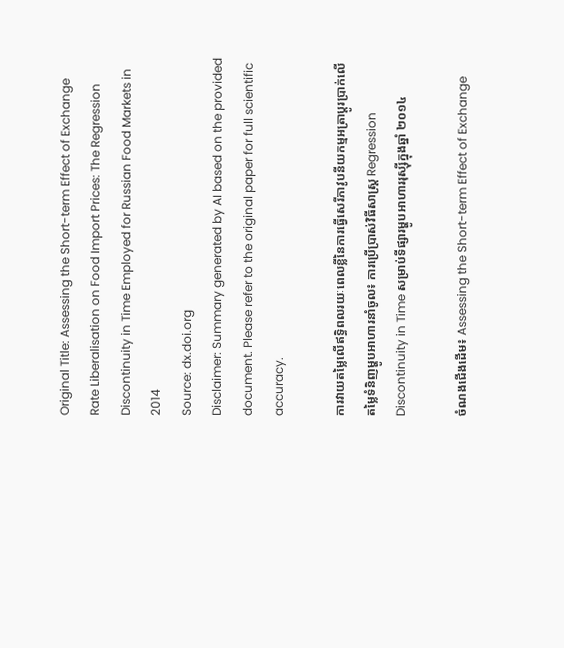Original Title: Assessing the Short-term Effect of Exchange Rate Liberalisation on Food Import Prices: The Regression Discontinuity in Time Employed for Russian Food Markets in 2014
Source: dx.doi.org
Disclaimer: Summary generated by AI based on the provided document. Please refer to the original paper for full scientific accuracy.

ការវាយតម្លៃលើឥទ្ធិពលរយៈពេលខ្លីនៃការធ្វើសេរីភាវូបនីយកម្មអត្រាប្តូរប្រាក់លើតម្លៃទំនិញម្ហូបអាហារនាំចូល៖ ការប្រើប្រាស់វិធីសាស្ត្រ Regression Discontinuity in Time សម្រាប់ទីផ្សារម្ហូបអាហាររុស្ស៊ីក្នុងឆ្នាំ ២០១៤

ចំណងជើងដើម៖ Assessing the Short-term Effect of Exchange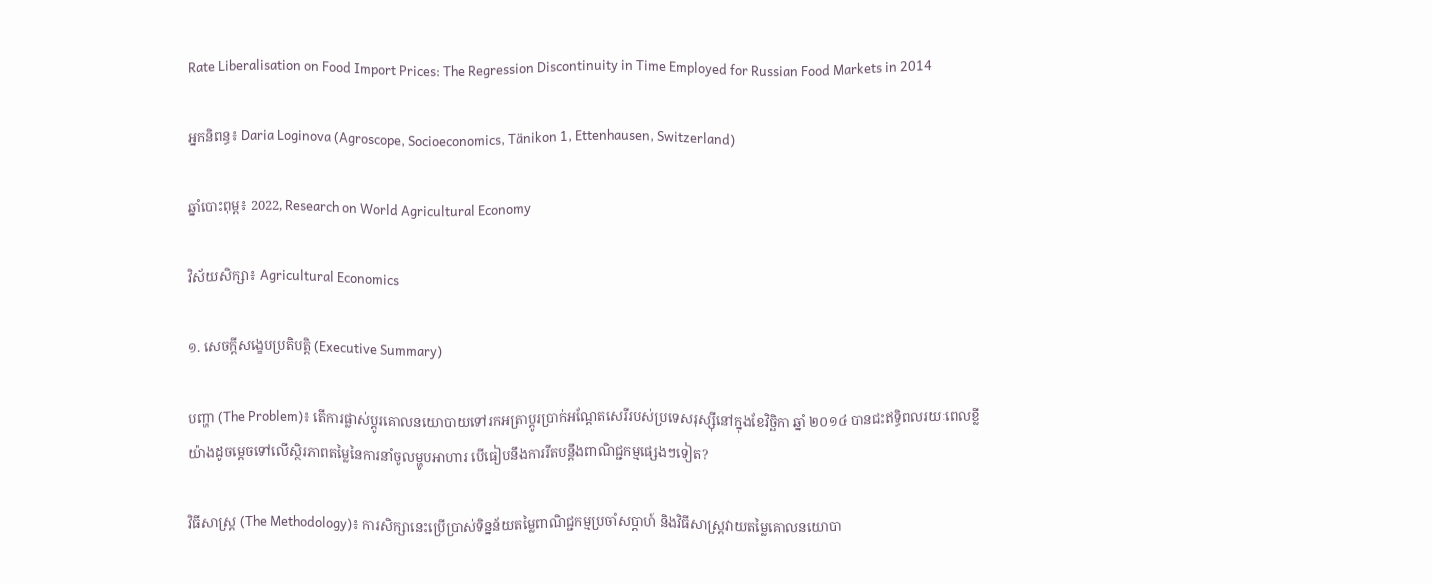Rate Liberalisation on Food Import Prices: The Regression Discontinuity in Time Employed for Russian Food Markets in 2014

អ្នកនិពន្ធ៖ Daria Loginova (Agroscope, Socioeconomics, Tänikon 1, Ettenhausen, Switzerland)

ឆ្នាំបោះពុម្ព៖ 2022, Research on World Agricultural Economy

វិស័យសិក្សា៖ Agricultural Economics

១. សេចក្តីសង្ខេបប្រតិបត្តិ (Executive Summary)

បញ្ហា (The Problem)៖ តើការផ្លាស់ប្តូរគោលនយោបាយទៅរកអត្រាប្តូរប្រាក់អណ្តែតសេរីរបស់ប្រទេសរុស្ស៊ីនៅក្នុងខែវិច្ឆិកា ឆ្នាំ ២០១៤ បានជះឥទ្ធិពលរយៈពេលខ្លីយ៉ាងដូចម្តេចទៅលើស្ថិរភាពតម្លៃនៃការនាំចូលម្ហូបអាហារ បើធៀបនឹងការរឹតបន្តឹងពាណិជ្ជកម្មផ្សេងៗទៀត?

វិធីសាស្ត្រ (The Methodology)៖ ការសិក្សានេះប្រើប្រាស់ទិន្នន័យតម្លៃពាណិជ្ជកម្មប្រចាំសប្តាហ៍ និងវិធីសាស្ត្រវាយតម្លៃគោលនយោបា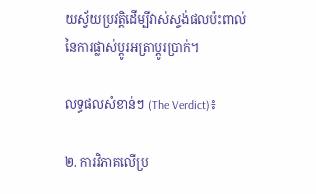យស្វ័យប្រវត្តិដើម្បីវាស់ស្ទង់ផលប៉ះពាល់នៃការផ្លាស់ប្តូរអត្រាប្តូរប្រាក់។

លទ្ធផលសំខាន់ៗ (The Verdict)៖

២. ការវិភាគលើប្រ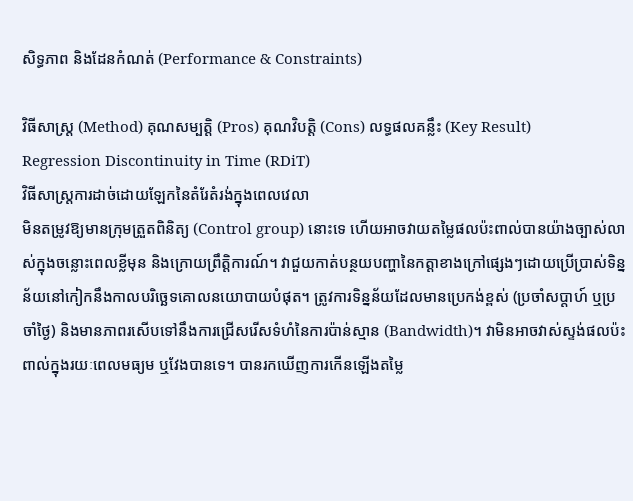សិទ្ធភាព និងដែនកំណត់ (Performance & Constraints)

វិធីសាស្ត្រ (Method) គុណសម្បត្តិ (Pros) គុណវិបត្តិ (Cons) លទ្ធផលគន្លឹះ (Key Result)
Regression Discontinuity in Time (RDiT)
វិធីសាស្ត្រការដាច់ដោយឡែកនៃតំរែតំរង់ក្នុងពេលវេលា
មិនតម្រូវឱ្យមានក្រុមត្រួតពិនិត្យ (Control group) នោះទេ ហើយអាចវាយតម្លៃផលប៉ះពាល់បានយ៉ាងច្បាស់លាស់ក្នុងចន្លោះពេលខ្លីមុន និងក្រោយព្រឹត្តិការណ៍។ វាជួយកាត់បន្ថយបញ្ហានៃកត្តាខាងក្រៅផ្សេងៗដោយប្រើប្រាស់ទិន្នន័យនៅកៀកនឹងកាលបរិច្ឆេទគោលនយោបាយបំផុត។ ត្រូវការទិន្នន័យដែលមានប្រេកង់ខ្ពស់ (ប្រចាំសប្តាហ៍ ឬប្រចាំថ្ងៃ) និងមានភាពរសើបទៅនឹងការជ្រើសរើសទំហំនៃការប៉ាន់ស្មាន (Bandwidth)។ វាមិនអាចវាស់ស្ទង់ផលប៉ះពាល់ក្នុងរយៈពេលមធ្យម ឬវែងបានទេ។ បានរកឃើញការកើនឡើងតម្លៃ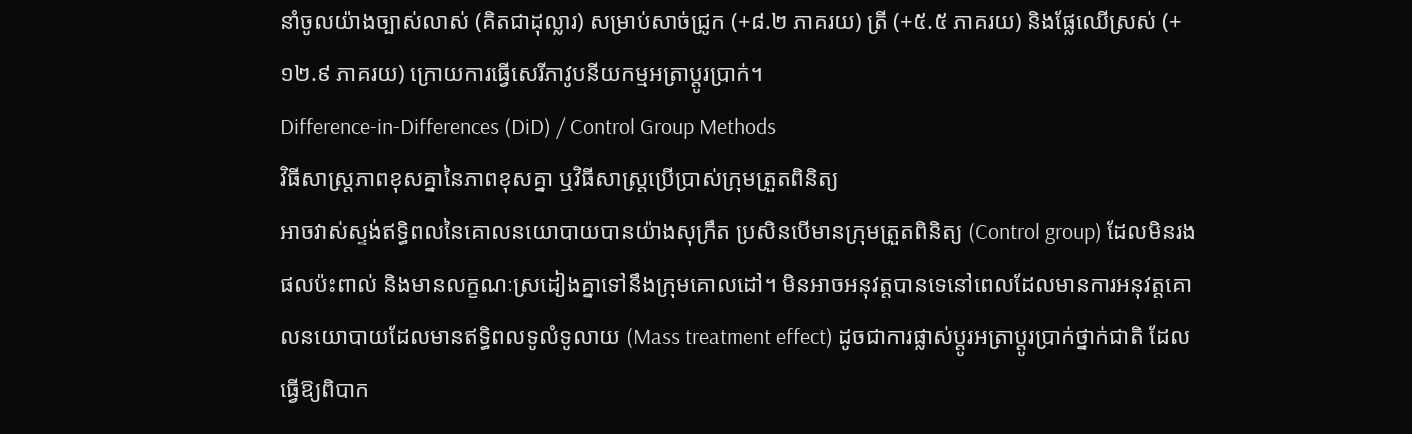នាំចូលយ៉ាងច្បាស់លាស់ (គិតជាដុល្លារ) សម្រាប់សាច់ជ្រូក (+៨.២ ភាគរយ) ត្រី (+៥.៥ ភាគរយ) និងផ្លែឈើស្រស់ (+១២.៩ ភាគរយ) ក្រោយការធ្វើសេរីភាវូបនីយកម្មអត្រាប្តូរប្រាក់។
Difference-in-Differences (DiD) / Control Group Methods
វិធីសាស្ត្រភាពខុសគ្នានៃភាពខុសគ្នា ឬវិធីសាស្ត្រប្រើប្រាស់ក្រុមត្រួតពិនិត្យ
អាចវាស់ស្ទង់ឥទ្ធិពលនៃគោលនយោបាយបានយ៉ាងសុក្រឹត ប្រសិនបើមានក្រុមត្រួតពិនិត្យ (Control group) ដែលមិនរងផលប៉ះពាល់ និងមានលក្ខណៈស្រដៀងគ្នាទៅនឹងក្រុមគោលដៅ។ មិនអាចអនុវត្តបានទេនៅពេលដែលមានការអនុវត្តគោលនយោបាយដែលមានឥទ្ធិពលទូលំទូលាយ (Mass treatment effect) ដូចជាការផ្លាស់ប្តូរអត្រាប្តូរប្រាក់ថ្នាក់ជាតិ ដែលធ្វើឱ្យពិបាក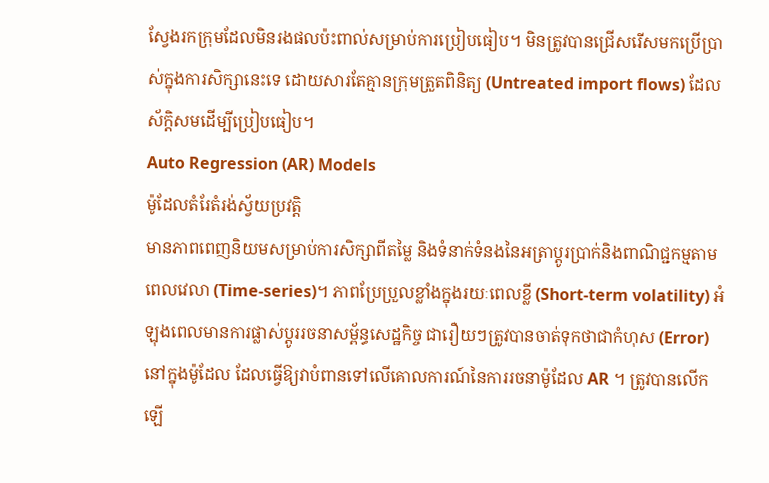ស្វែងរកក្រុមដែលមិនរងផលប៉ះពាល់សម្រាប់ការប្រៀបធៀប។ មិនត្រូវបានជ្រើសរើសមកប្រើប្រាស់ក្នុងការសិក្សានេះទេ ដោយសារតែគ្មានក្រុមត្រួតពិនិត្យ (Untreated import flows) ដែលស័ក្តិសមដើម្បីប្រៀបធៀប។
Auto Regression (AR) Models
ម៉ូដែលតំរែតំរង់ស្វ័យប្រវត្តិ
មានភាពពេញនិយមសម្រាប់ការសិក្សាពីតម្លៃ និងទំនាក់ទំនងនៃអត្រាប្តូរប្រាក់និងពាណិជ្ជកម្មតាមពេលវេលា (Time-series)។ ភាពប្រែប្រួលខ្លាំងក្នុងរយៈពេលខ្លី (Short-term volatility) អំឡុងពេលមានការផ្លាស់ប្តូររចនាសម្ព័ន្ធសេដ្ឋកិច្ច ជារឿយៗត្រូវបានចាត់ទុកថាជាកំហុស (Error) នៅក្នុងម៉ូដែល ដែលធ្វើឱ្យវាបំពានទៅលើគោលការណ៍នៃការរចនាម៉ូដែល AR ។ ត្រូវបានលើកឡើ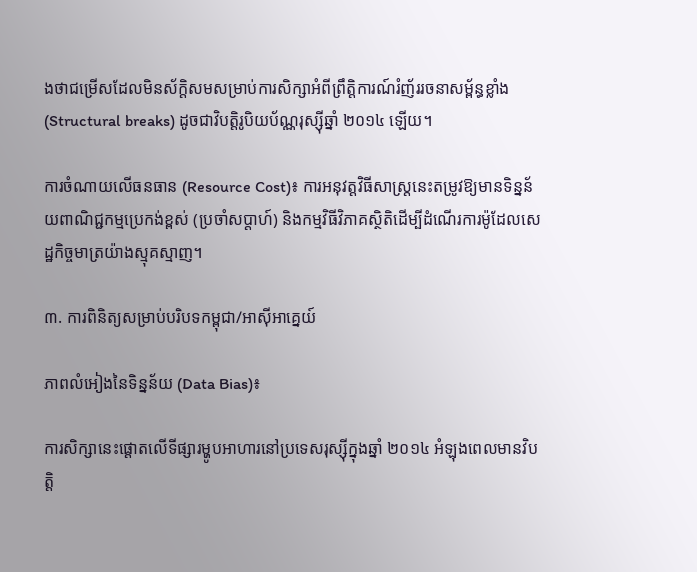ងថាជម្រើសដែលមិនស័ក្តិសមសម្រាប់ការសិក្សាអំពីព្រឹត្តិការណ៍រំញ័ររចនាសម្ព័ន្ធខ្លាំង (Structural breaks) ដូចជាវិបត្តិរូបិយប័ណ្ណរុស្ស៊ីឆ្នាំ ២០១៤ ឡើយ។

ការចំណាយលើធនធាន (Resource Cost)៖ ការអនុវត្តវិធីសាស្ត្រនេះតម្រូវឱ្យមានទិន្នន័យពាណិជ្ជកម្មប្រេកង់ខ្ពស់ (ប្រចាំសប្តាហ៍) និងកម្មវិធីវិភាគស្ថិតិដើម្បីដំណើរការម៉ូដែលសេដ្ឋកិច្ចមាត្រយ៉ាងស្មុគស្មាញ។

៣. ការពិនិត្យសម្រាប់បរិបទកម្ពុជា/អាស៊ីអាគ្នេយ៍

ភាពលំអៀងនៃទិន្នន័យ (Data Bias)៖

ការសិក្សានេះផ្តោតលើទីផ្សារម្ហូបអាហារនៅប្រទេសរុស្ស៊ីក្នុងឆ្នាំ ២០១៤ អំឡុងពេលមានវិបត្តិ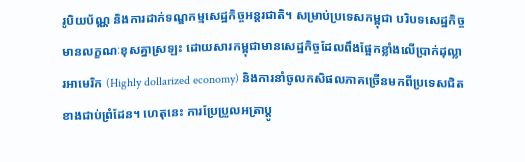រូបិយប័ណ្ណ និងការដាក់ទណ្ឌកម្មសេដ្ឋកិច្ចអន្តរជាតិ។ សម្រាប់ប្រទេសកម្ពុជា បរិបទសេដ្ឋកិច្ចមានលក្ខណៈខុសគ្នាស្រឡះ ដោយសារកម្ពុជាមានសេដ្ឋកិច្ចដែលពឹងផ្អែកខ្លាំងលើប្រាក់ដុល្លារអាមេរិក (Highly dollarized economy) និងការនាំចូលកសិផលភាគច្រើនមកពីប្រទេសជិតខាងជាប់ព្រំដែន។ ហេតុនេះ ការប្រែប្រួលអត្រាប្តូ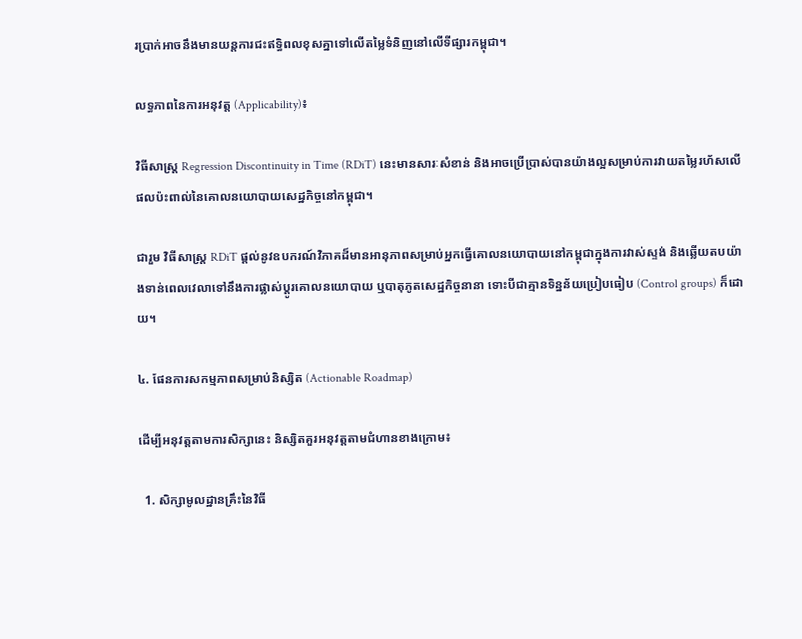រប្រាក់អាចនឹងមានយន្តការជះឥទ្ធិពលខុសគ្នាទៅលើតម្លៃទំនិញនៅលើទីផ្សារកម្ពុជា។

លទ្ធភាពនៃការអនុវត្ត (Applicability)៖

វិធីសាស្ត្រ Regression Discontinuity in Time (RDiT) នេះមានសារៈសំខាន់ និងអាចប្រើប្រាស់បានយ៉ាងល្អសម្រាប់ការវាយតម្លៃរហ័សលើផលប៉ះពាល់នៃគោលនយោបាយសេដ្ឋកិច្ចនៅកម្ពុជា។

ជារួម វិធីសាស្ត្រ RDiT ផ្តល់នូវឧបករណ៍វិភាគដ៏មានអានុភាពសម្រាប់អ្នកធ្វើគោលនយោបាយនៅកម្ពុជាក្នុងការវាស់ស្ទង់ និងឆ្លើយតបយ៉ាងទាន់ពេលវេលាទៅនឹងការផ្លាស់ប្តូរគោលនយោបាយ ឬបាតុភូតសេដ្ឋកិច្ចនានា ទោះបីជាគ្មានទិន្នន័យប្រៀបធៀប (Control groups) ក៏ដោយ។

៤. ផែនការសកម្មភាពសម្រាប់និស្សិត (Actionable Roadmap)

ដើម្បីអនុវត្តតាមការសិក្សានេះ និស្សិតគួរអនុវត្តតាមជំហានខាងក្រោម៖

  1. សិក្សាមូលដ្ឋានគ្រឹះនៃវិធី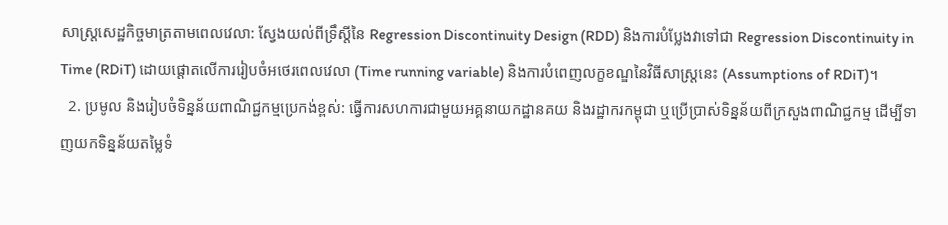សាស្ត្រសេដ្ឋកិច្ចមាត្រតាមពេលវេលា: ស្វែងយល់ពីទ្រឹស្តីនៃ Regression Discontinuity Design (RDD) និងការបំប្លែងវាទៅជា Regression Discontinuity in Time (RDiT) ដោយផ្តោតលើការរៀបចំអថេរពេលវេលា (Time running variable) និងការបំពេញលក្ខខណ្ឌនៃវិធីសាស្ត្រនេះ (Assumptions of RDiT)។
  2. ប្រមូល និងរៀបចំទិន្នន័យពាណិជ្ជកម្មប្រេកង់ខ្ពស់: ធ្វើការសហការជាមួយអគ្គនាយកដ្ឋានគយ និងរដ្ឋាករកម្ពុជា ឬប្រើប្រាស់ទិន្នន័យពីក្រសួងពាណិជ្ជកម្ម ដើម្បីទាញយកទិន្នន័យតម្លៃទំ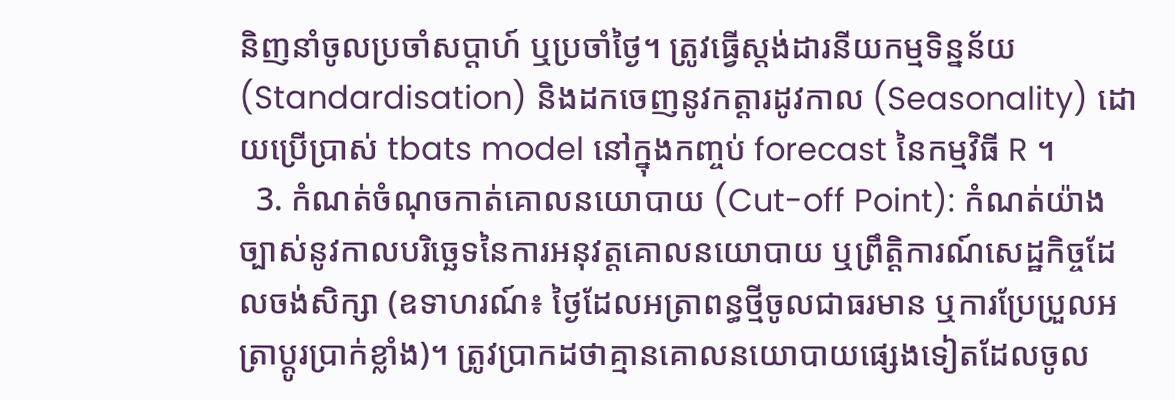និញនាំចូលប្រចាំសប្តាហ៍ ឬប្រចាំថ្ងៃ។ ត្រូវធ្វើស្តង់ដារនីយកម្មទិន្នន័យ (Standardisation) និងដកចេញនូវកត្តារដូវកាល (Seasonality) ដោយប្រើប្រាស់ tbats model នៅក្នុងកញ្ចប់ forecast នៃកម្មវិធី R ។
  3. កំណត់ចំណុចកាត់គោលនយោបាយ (Cut-off Point): កំណត់យ៉ាងច្បាស់នូវកាលបរិច្ឆេទនៃការអនុវត្តគោលនយោបាយ ឬព្រឹត្តិការណ៍សេដ្ឋកិច្ចដែលចង់សិក្សា (ឧទាហរណ៍៖ ថ្ងៃដែលអត្រាពន្ធថ្មីចូលជាធរមាន ឬការប្រែប្រួលអត្រាប្តូរប្រាក់ខ្លាំង)។ ត្រូវប្រាកដថាគ្មានគោលនយោបាយផ្សេងទៀតដែលចូល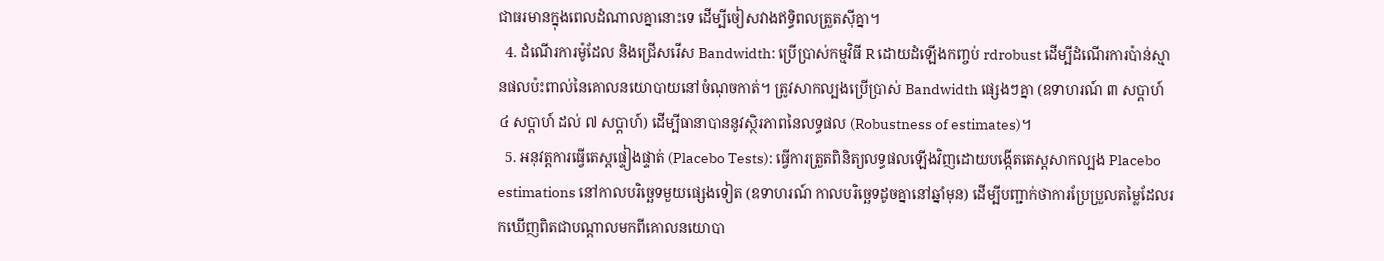ជាធរមានក្នុងពេលដំណាលគ្នានោះទេ ដើម្បីចៀសវាងឥទ្ធិពលត្រួតស៊ីគ្នា។
  4. ដំណើរការម៉ូដែល និងជ្រើសរើស Bandwidth: ប្រើប្រាស់កម្មវិធី R ដោយដំឡើងកញ្ចប់ rdrobust ដើម្បីដំណើរការប៉ាន់ស្មានផលប៉ះពាល់នៃគោលនយោបាយនៅចំណុចកាត់។ ត្រូវសាកល្បងប្រើប្រាស់ Bandwidth ផ្សេងៗគ្នា (ឧទាហរណ៍ ៣ សប្តាហ៍ ៤ សប្តាហ៍ ដល់ ៧ សប្តាហ៍) ដើម្បីធានាបាននូវស្ថិរភាពនៃលទ្ធផល (Robustness of estimates)។
  5. អនុវត្តការធ្វើតេស្តផ្ទៀងផ្ទាត់ (Placebo Tests): ធ្វើការត្រួតពិនិត្យលទ្ធផលឡើងវិញដោយបង្កើតតេស្តសាកល្បង Placebo estimations នៅកាលបរិច្ឆេទមួយផ្សេងទៀត (ឧទាហរណ៍ កាលបរិច្ឆេទដូចគ្នានៅឆ្នាំមុន) ដើម្បីបញ្ជាក់ថាការប្រែប្រួលតម្លៃដែលរកឃើញពិតជាបណ្តាលមកពីគោលនយោបា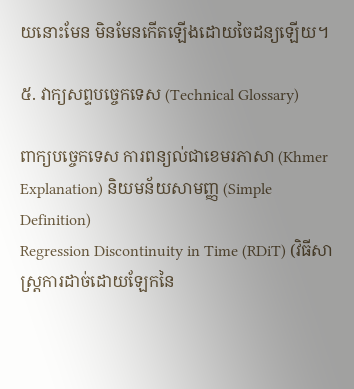យនោះមែន មិនមែនកើតឡើងដោយចៃដន្យឡើយ។

៥. វាក្យសព្ទបច្ចេកទេស (Technical Glossary)

ពាក្យបច្ចេកទេស ការពន្យល់ជាខេមរភាសា (Khmer Explanation) និយមន័យសាមញ្ញ (Simple Definition)
Regression Discontinuity in Time (RDiT) (វិធីសាស្ត្រការដាច់ដោយឡែកនៃ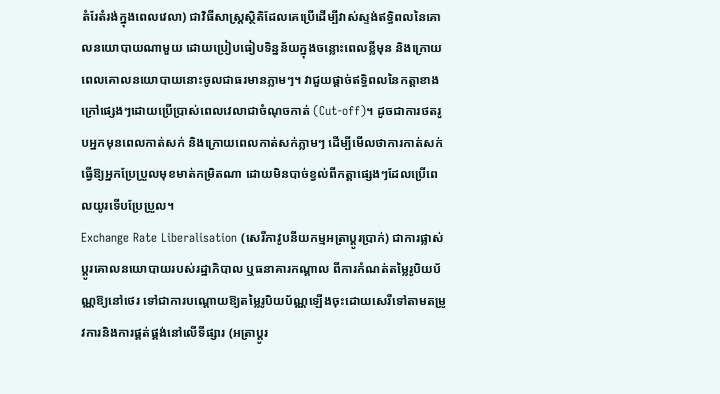តំរែតំរង់ក្នុងពេលវេលា) ជាវិធីសាស្ត្រស្ថិតិដែលគេប្រើដើម្បីវាស់ស្ទង់ឥទ្ធិពលនៃគោលនយោបាយណាមួយ ដោយប្រៀបធៀបទិន្នន័យក្នុងចន្លោះពេលខ្លីមុន និងក្រោយពេលគោលនយោបាយនោះចូលជាធរមានភ្លាមៗ។ វាជួយផ្តាច់ឥទ្ធិពលនៃកត្តាខាងក្រៅផ្សេងៗដោយប្រើប្រាស់ពេលវេលាជាចំណុចកាត់ (Cut-off)។ ដូចជាការថតរូបអ្នកមុនពេលកាត់សក់ និងក្រោយពេលកាត់សក់ភ្លាមៗ ដើម្បីមើលថាការកាត់សក់ធ្វើឱ្យអ្នកប្រែប្រួលមុខមាត់កម្រិតណា ដោយមិនបាច់ខ្វល់ពីកត្តាផ្សេងៗដែលប្រើពេលយូរទើបប្រែប្រួល។
Exchange Rate Liberalisation (សេរីភាវូបនីយកម្មអត្រាប្តូរប្រាក់) ជាការផ្លាស់ប្តូរគោលនយោបាយរបស់រដ្ឋាភិបាល ឬធនាគារកណ្តាល ពីការកំណត់តម្លៃរូបិយប័ណ្ណឱ្យនៅថេរ ទៅជាការបណ្តោយឱ្យតម្លៃរូបិយប័ណ្ណឡើងចុះដោយសេរីទៅតាមតម្រូវការនិងការផ្គត់ផ្គង់នៅលើទីផ្សារ (អត្រាប្តូរ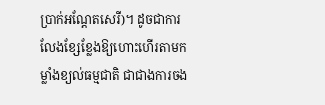ប្រាក់អណ្តែតសេរី)។ ដូចជាការលែងខ្សែខ្លែងឱ្យហោះហើរតាមកម្លាំងខ្យល់ធម្មជាតិ ជាជាងការចង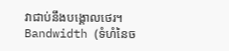វាជាប់នឹងបង្គោលថេរ។
Bandwidth (ទំហំនៃច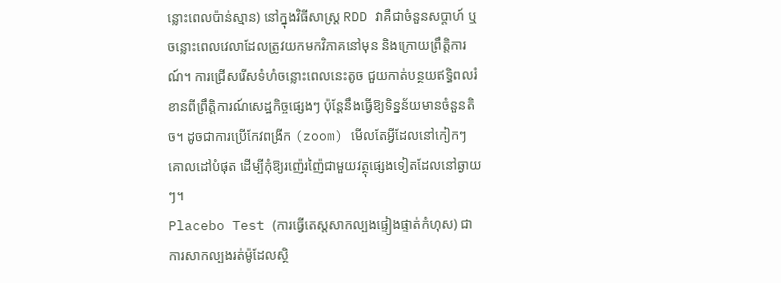ន្លោះពេលប៉ាន់ស្មាន) នៅក្នុងវិធីសាស្ត្រ RDD វាគឺជាចំនួនសប្តាហ៍ ឬចន្លោះពេលវេលាដែលត្រូវយកមកវិភាគនៅមុន និងក្រោយព្រឹត្តិការណ៍។ ការជ្រើសរើសទំហំចន្លោះពេលនេះតូច ជួយកាត់បន្ថយឥទ្ធិពលរំខានពីព្រឹត្តិការណ៍សេដ្ឋកិច្ចផ្សេងៗ ប៉ុន្តែនឹងធ្វើឱ្យទិន្នន័យមានចំនួនតិច។ ដូចជាការប្រើកែវពង្រីក (zoom) មើលតែអ្វីដែលនៅកៀកៗគោលដៅបំផុត ដើម្បីកុំឱ្យរញ៉េរញ៉ៃជាមួយវត្ថុផ្សេងទៀតដែលនៅឆ្ងាយៗ។
Placebo Test (ការធ្វើតេស្តសាកល្បងផ្ទៀងផ្ទាត់កំហុស) ជាការសាកល្បងរត់ម៉ូដែលស្ថិ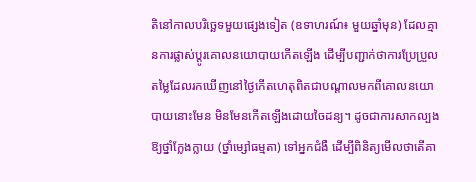តិនៅកាលបរិច្ឆេទមួយផ្សេងទៀត (ឧទាហរណ៍៖ មួយឆ្នាំមុន) ដែលគ្មានការផ្លាស់ប្តូរគោលនយោបាយកើតឡើង ដើម្បីបញ្ជាក់ថាការប្រែប្រួលតម្លៃដែលរកឃើញនៅថ្ងៃកើតហេតុពិតជាបណ្តាលមកពីគោលនយោបាយនោះមែន មិនមែនកើតឡើងដោយចៃដន្យ។ ដូចជាការសាកល្បងឱ្យថ្នាំក្លែងក្លាយ (ថ្នាំម្សៅធម្មតា) ទៅអ្នកជំងឺ ដើម្បីពិនិត្យមើលថាតើគា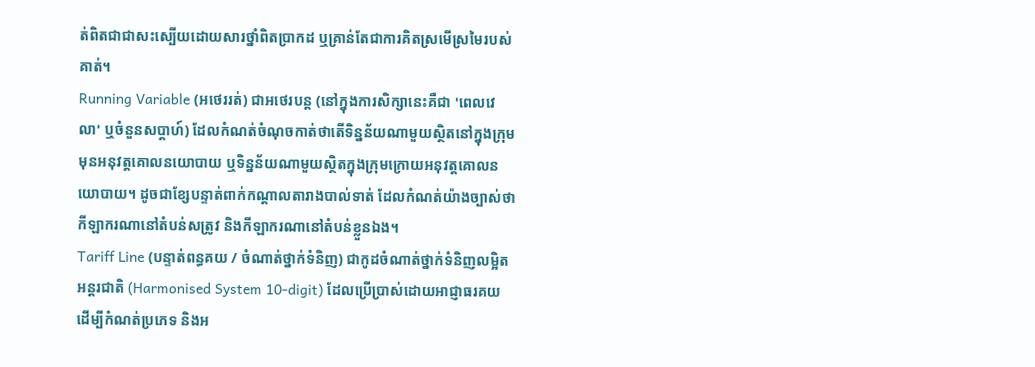ត់ពិតជាជាសះស្បើយដោយសារថ្នាំពិតប្រាកដ ឬគ្រាន់តែជាការគិតស្រមើស្រមៃរបស់គាត់។
Running Variable (អថេររត់) ជាអថេរបន្ត (នៅក្នុងការសិក្សានេះគឺជា 'ពេលវេលា' ឬចំនួនសប្តាហ៍) ដែលកំណត់ចំណុចកាត់ថាតើទិន្នន័យណាមួយស្ថិតនៅក្នុងក្រុមមុនអនុវត្តគោលនយោបាយ ឬទិន្នន័យណាមួយស្ថិតក្នុងក្រុមក្រោយអនុវត្តគោលនយោបាយ។ ដូចជាខ្សែបន្ទាត់ពាក់កណ្តាលតារាងបាល់ទាត់ ដែលកំណត់យ៉ាងច្បាស់ថាកីឡាករណានៅតំបន់សត្រូវ និងកីឡាករណានៅតំបន់ខ្លួនឯង។
Tariff Line (បន្ទាត់ពន្ធគយ / ចំណាត់ថ្នាក់ទំនិញ) ជាកូដចំណាត់ថ្នាក់ទំនិញលម្អិតអន្តរជាតិ (Harmonised System 10-digit) ដែលប្រើប្រាស់ដោយអាជ្ញាធរគយ ដើម្បីកំណត់ប្រភេទ និងអ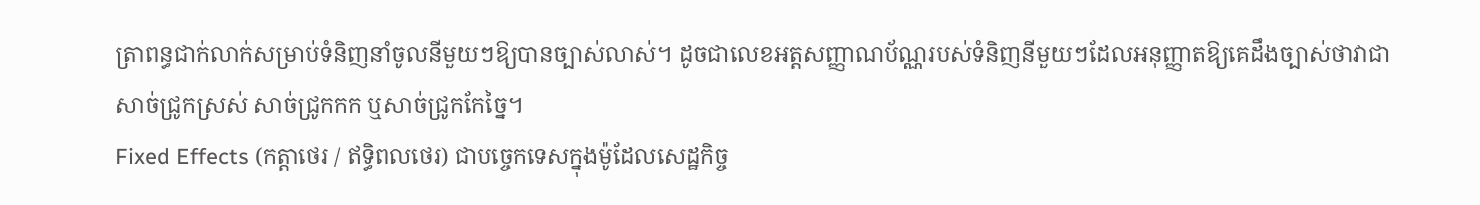ត្រាពន្ធជាក់លាក់សម្រាប់ទំនិញនាំចូលនីមួយៗឱ្យបានច្បាស់លាស់។ ដូចជាលេខអត្តសញ្ញាណប័ណ្ណរបស់ទំនិញនីមួយៗដែលអនុញ្ញាតឱ្យគេដឹងច្បាស់ថាវាជាសាច់ជ្រូកស្រស់ សាច់ជ្រូកកក ឬសាច់ជ្រូកកែច្នៃ។
Fixed Effects (កត្តាថេរ / ឥទ្ធិពលថេរ) ជាបច្ចេកទេសក្នុងម៉ូដែលសេដ្ឋកិច្ច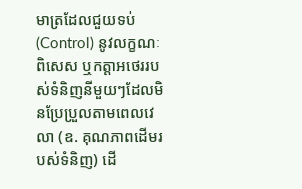មាត្រដែលជួយទប់ (Control) នូវលក្ខណៈពិសេស ឬកត្តាអថេររបស់ទំនិញនីមួយៗដែលមិនប្រែប្រួលតាមពេលវេលា (ឧ. គុណភាពដើមរបស់ទំនិញ) ដើ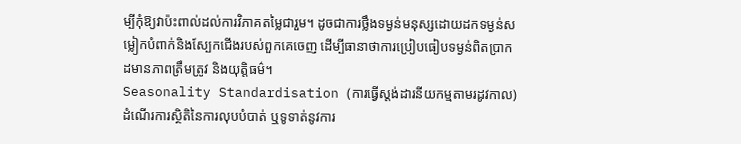ម្បីកុំឱ្យវាប៉ះពាល់ដល់ការវិភាគតម្លៃជារួម។ ដូចជាការថ្លឹងទម្ងន់មនុស្សដោយដកទម្ងន់សម្លៀកបំពាក់និងស្បែកជើងរបស់ពួកគេចេញ ដើម្បីធានាថាការប្រៀបធៀបទម្ងន់ពិតប្រាកដមានភាពត្រឹមត្រូវ និងយុត្តិធម៌។
Seasonality Standardisation (ការធ្វើស្តង់ដារនីយកម្មតាមរដូវកាល) ដំណើរការស្ថិតិនៃការលុបបំបាត់ ឬទូទាត់នូវការ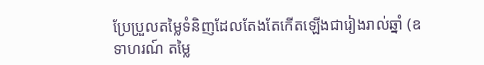ប្រែប្រួលតម្លៃទំនិញដែលតែងតែកើតឡើងជារៀងរាល់ឆ្នាំ (ឧទាហរណ៍ តម្លៃ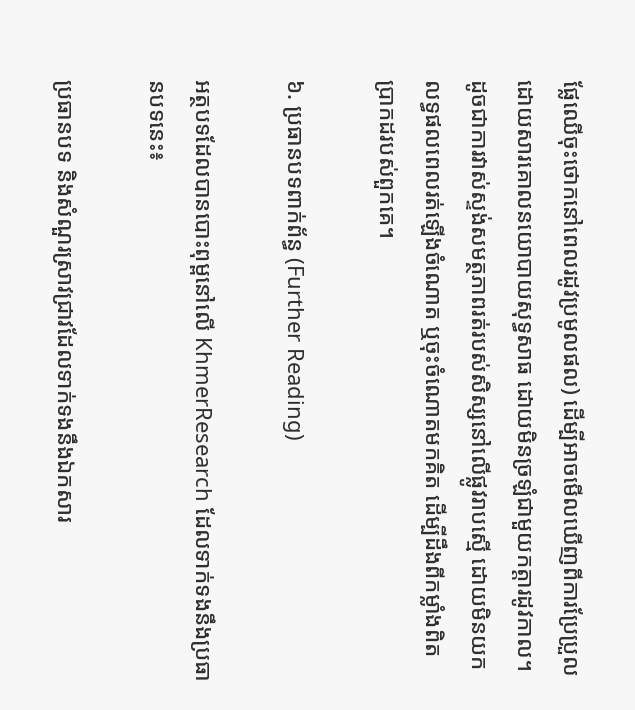ផ្លែឈើចុះថោកនៅពេលរដូវប្រមូលផល) ដើម្បីអាចមើលឃើញពីការប្រែប្រួលដោយសារគោលនយោបាយសុទ្ធសាធ ដោយមិនច្រឡំជាមួយកត្តារដូវកាល។ ដូចជាការវាស់ស្ទង់សមត្ថភាពរត់របស់សិស្សនៅលើផ្លូវរាបស្មើ ដោយមិនយកលទ្ធផលពេលរត់ឡើងចំណោត ឬចុះចំណោតមកគិត ដើម្បីដឹងពីកម្លាំងពិតប្រាកដរបស់ពួកគេ។

៦. ប្រធានបទពាក់ព័ន្ធ (Further Reading)

អត្ថបទដែលបានបោះពុម្ពនៅលើ KhmerResearch ដែលទាក់ទងនឹងប្រធានបទនេះ៖

ប្រធានបទ និងសំណួរស្រាវជ្រាវដែលទាក់ទងនឹងឯកសារ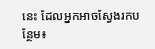នេះ ដែលអ្នកអាចស្វែងរកបន្ថែម៖